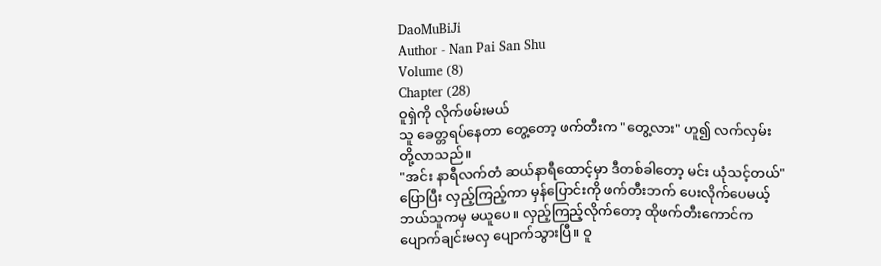DaoMuBiJi
Author - Nan Pai San Shu
Volume (8)
Chapter (28)
ဝူရှဲကို လိုက်ဖမ်းမယ်
သူ ခေတ္တရပ်နေတာ တွေ့တော့ ဖက်တီးက "တွေ့လား" ဟူ၍ လက်လှမ်းတို့လာသည်။
"အင်း နာရီလက်တံ ဆယ်နာရီထောင့်မှာ ဒီတစ်ခါတော့ မင်း ယုံသင့်တယ်"
ပြောပြီး လှည့်ကြည့်ကာ မှန်ပြောင်းကို ဖက်တီးဘက် ပေးလိုက်ပေမယ့် ဘယ်သူကမှ မယူပေ။ လှည့်ကြည့်လိုက်တော့ ထိုဖက်တီးကောင်က ပျောက်ချင်းမလှ ပျောက်သွားပြီ။ ဝူ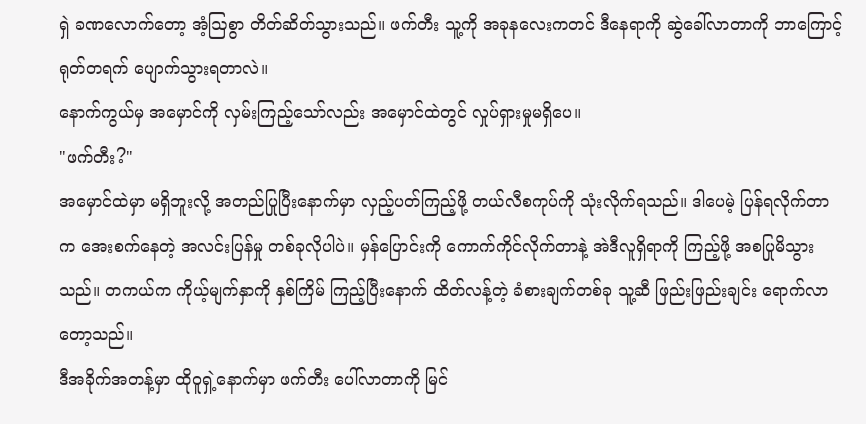ရှဲ ခဏလောက်တော့ အံ့ဩစွာ တိတ်ဆိတ်သွားသည်။ ဖက်တီး သူ့ကို အခုနလေးကတင် ဒီနေရာကို ဆွဲခေါ်လာတာကို ဘာကြောင့် ရုတ်တရက် ပျောက်သွားရတာလဲ။
နောက်ကွယ်မှ အမှောင်ကို လှမ်းကြည့်သော်လည်း အမှောင်ထဲတွင် လှုပ်ရှားမှုမရှိပေ။
"ဖက်တီး?"
အမှောင်ထဲမှာ မရှိဘူးလို့ အတည်ပြုပြီးနောက်မှာ လှည့်ပတ်ကြည့်ဖို့ တယ်လီစကုပ်ကို သုံးလိုက်ရသည်။ ဒါပေမဲ့ ပြန်ရလိုက်တာက အေးစက်နေတဲ့ အလင်းပြန်မှု တစ်ခုလိုပါပဲ။ မှန်ပြောင်းကို ကောက်ကိုင်လိုက်တာနဲ့ အဲဒီလူရှိရာကို ကြည့်ဖို့ အစပြုမိသွားသည်။ တကယ်က ကိုယ့်မျက်နှာကို နှစ်ကြိမ် ကြည့်ပြီးနောက် ထိတ်လန့်တဲ့ ခံစားချက်တစ်ခု သူ့ဆီ ဖြည်းဖြည်းချင်း ရောက်လာတော့သည်။
ဒီအခိုက်အတန့်မှာ ထိုဝူရှဲ့နောက်မှာ ဖက်တီး ပေါ်လာတာကို မြင်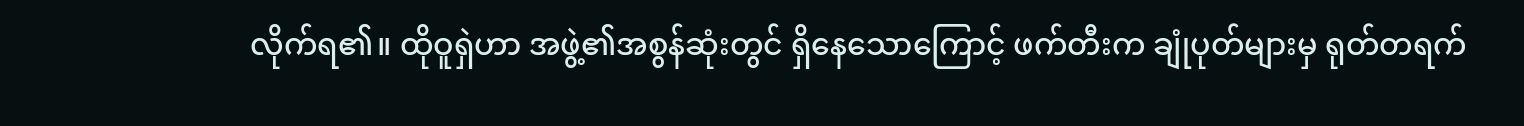လိုက်ရ၏။ ထိုဝူရှဲဟာ အဖွဲ့၏အစွန်ဆုံးတွင် ရှိနေသောကြောင့် ဖက်တီးက ချုံပုတ်များမှ ရုတ်တရက်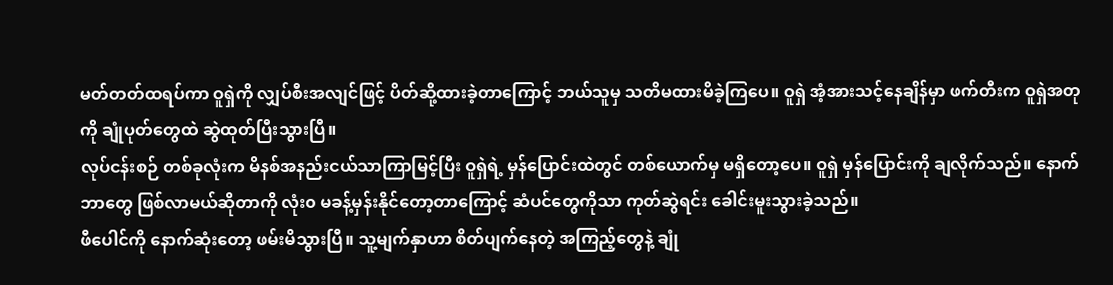မတ်တတ်ထရပ်ကာ ဝူရှဲကို လျှပ်စီးအလျင်ဖြင့် ပိတ်ဆို့ထားခဲ့တာကြောင့် ဘယ်သူမှ သတိမထားမိခဲ့ကြပေ။ ဝူရှဲ အံ့အားသင့်နေချိန်မှာ ဖက်တီးက ဝူရှဲအတုကို ချုံပုတ်တွေထဲ ဆွဲထုတ်ပြီးသွားပြီ။
လုပ်ငန်းစဉ် တစ်ခုလုံးက မိနစ်အနည်းငယ်သာကြာမြင့်ပြီး ဝူရှဲရဲ့ မှန်ပြောင်းထဲတွင် တစ်ယောက်မှ မရှိတော့ပေ။ ဝူရှဲ မှန်ပြောင်းကို ချလိုက်သည်။ နောက်ဘာတွေ ဖြစ်လာမယ်ဆိုတာကို လုံး၀ မခန့်မှန်းနိုင်တော့တာကြောင့် ဆံပင်တွေကိုသာ ကုတ်ဆွဲရင်း ခေါင်းမူးသွားခဲ့သည်။
ဖီပေါင်ကို နောက်ဆုံးတော့ ဖမ်းမိသွားပြီ။ သူ့မျက်နှာဟာ စိတ်ပျက်နေတဲ့ အကြည့်တွေနဲ့ ချုံ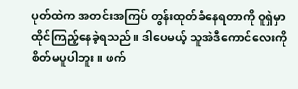ပုတ်ထဲက အတင်းအကြပ် တွန်းထုတ်ခံနေရတာကို ဝူရှဲမှာ ထိုင်ကြည့်နေခဲ့ရသည်။ ဒါပေမယ့် သူအဲဒီကောင်လေးကို စိတ်မပူပါဘူး။ ဖက်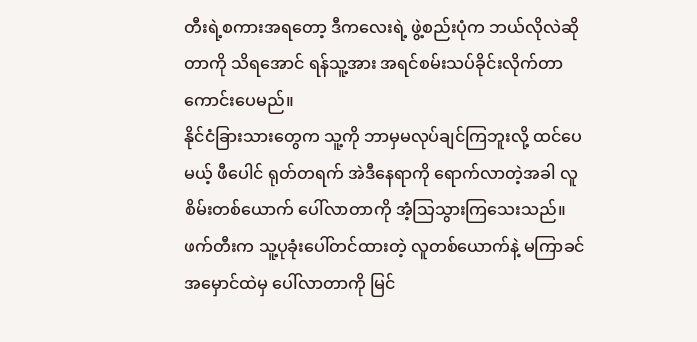တီးရဲ့စကားအရတော့ ဒီကလေးရဲ့ ဖွဲ့စည်းပုံက ဘယ်လိုလဲဆိုတာကို သိရအောင် ရန်သူ့အား အရင်စမ်းသပ်ခိုင်းလိုက်တာ ကောင်းပေမည်။
နိုင်ငံခြားသားတွေက သူ့ကို ဘာမှမလုပ်ချင်ကြဘူးလို့ ထင်ပေမယ့် ဖီပေါင် ရုတ်တရက် အဲဒီနေရာကို ရောက်လာတဲ့အခါ လူစိမ်းတစ်ယောက် ပေါ်လာတာကို အံ့သြသွားကြသေးသည်။
ဖက်တီးက သူ့ပုခုံးပေါ်တင်ထားတဲ့ လူတစ်ယောက်နဲ့ မကြာခင် အမှောင်ထဲမှ ပေါ်လာတာကို မြင်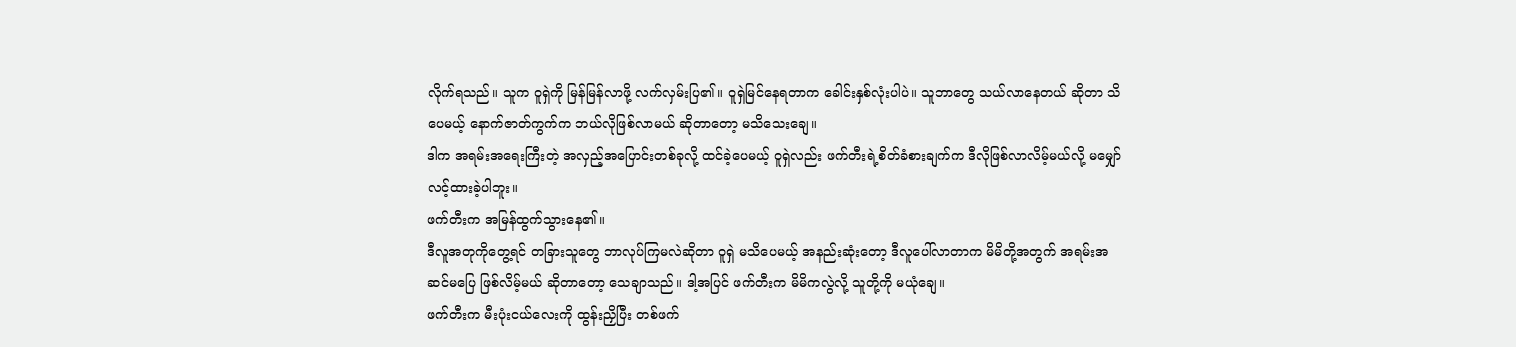လိုက်ရသည်။ သူက ဝူရှဲကို မြန်မြန်လာဖို့ လက်လှမ်းပြ၏။ ဝူရှဲမြင်နေရတာက ခေါင်းနှစ်လုံးပါပဲ။ သူဘာတွေ သယ်လာနေတယ် ဆိုတာ သိပေမယ့် နောက်ဇာတ်ကွက်က ဘယ်လိုဖြစ်လာမယ် ဆိုတာတော့ မသိသေးချေ။
ဒါက အရမ်းအရေးကြီးတဲ့ အလှည့်အပြောင်းတစ်ခုလို့ ထင်ခဲ့ပေမယ့် ဝူရှဲလည်း ဖက်တီးရဲ့စိတ်ခံစားချက်က ဒီလိုဖြစ်လာလိမ့်မယ်လို့ မမျှော်လင့်ထားခဲ့ပါဘူး။
ဖက်တီးက အမြန်ထွက်သွားနေ၏။
ဒီလူအတုကိုတွေ့ရင် တခြားသူတွေ ဘာလုပ်ကြမလဲဆိုတာ ဝူရှဲ မသိပေမယ့် အနည်းဆုံးတော့ ဒီလူပေါ်လာတာက မိမိတို့အတွက် အရမ်းအဆင်မပြေ ဖြစ်လိမ့်မယ် ဆိုတာတော့ သေချာသည်။ ဒါ့အပြင် ဖက်တီးက မိမိကလွဲလို့ သူတို့ကို မယုံချေ။
ဖက်တီးက မီးပုံးငယ်လေးကို ထွန်းညှိပြီး တစ်ဖက်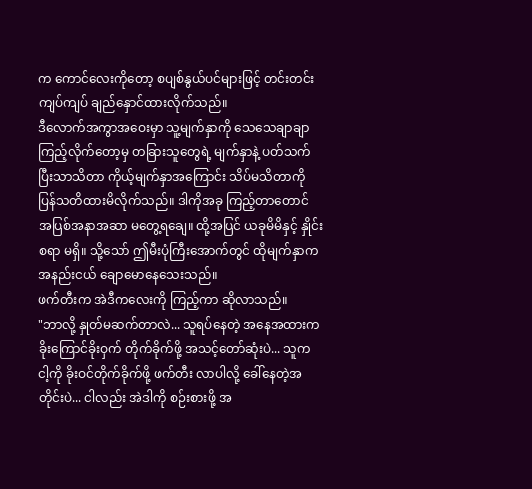က ကောင်လေးကိုတော့ စပျစ်နွယ်ပင်များဖြင့် တင်းတင်းကျပ်ကျပ် ချည်နှောင်ထားလိုက်သည်။
ဒီလောက်အကွာအဝေးမှာ သူ့မျက်နှာကို သေသေချာချာ ကြည့်လိုက်တော့မှ တခြားသူတွေရဲ့ မျက်နှာနဲ့ ပတ်သက်ပြီးသာသိတာ ကိုယ့်မျက်နှာအကြောင်း သိပ်မသိတာကို ပြန်သတိထားမိလိုက်သည်။ ဒါကိုအခု ကြည့်တာတောင် အပြစ်အနာအဆာ မတွေ့ရချေ။ ထို့အပြင် ယခုမိမိနှင့် နှိုင်းစရာ မရှိ။ သို့သော် ဤမီးပုံကြီးအောက်တွင် ထိုမျက်နှာက အနည်းငယ် ချောမောနေသေးသည်။
ဖက်တီးက အဲဒီကလေးကို ကြည့်ကာ ဆိုလာသည်။
"ဘာလို့ နှုတ်မဆက်တာလဲ... သူရပ်နေတဲ့ အနေအထားက ခိုးကြောင်ခိုးဝှက် တိုက်ခိုက်ဖို့ အသင့်တော်ဆုံးပဲ... သူက ငါ့ကို ခိုးဝင်တိုက်ခိုက်ဖို့ ဖက်တီး လာပါလို့ ခေါ်နေတဲ့အတိုင်းပဲ... ငါလည်း အဲဒါကို စဉ်းစားဖို့ အ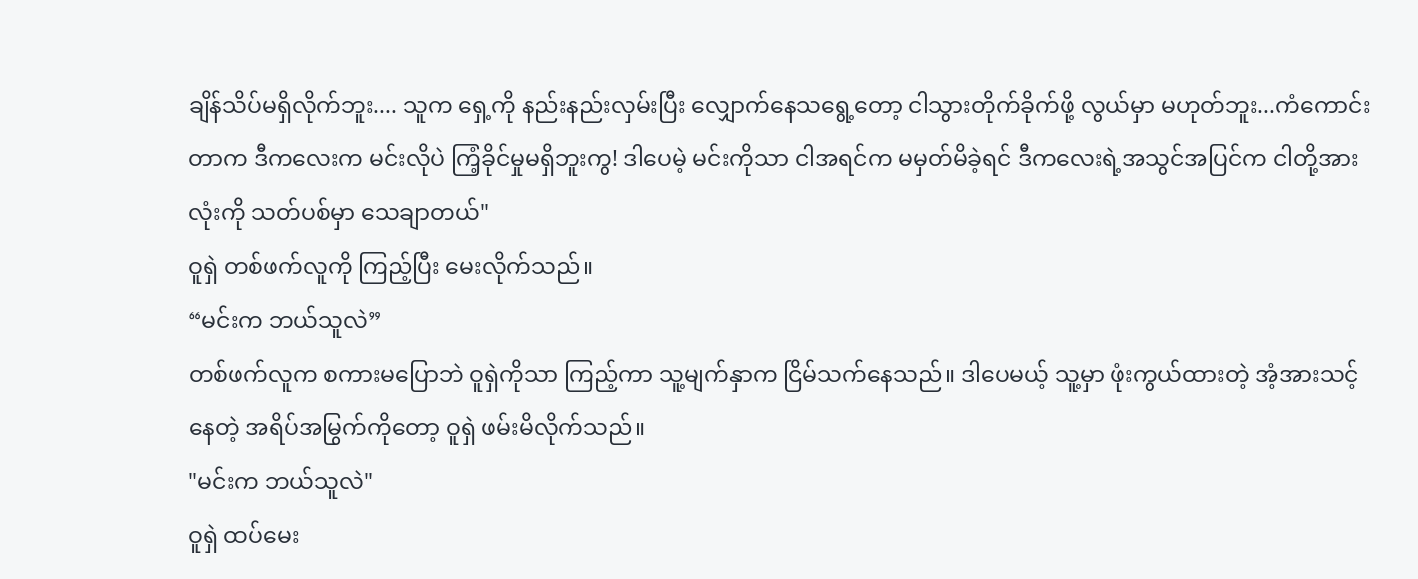ချိန်သိပ်မရှိလိုက်ဘူး.... သူက ရှေ့ကို နည်းနည်းလှမ်းပြီး လျှောက်နေသရွေ့တော့ ငါသွားတိုက်ခိုက်ဖို့ လွယ်မှာ မဟုတ်ဘူး...ကံကောင်းတာက ဒီကလေးက မင်းလိုပဲ ကြံ့ခိုင်မှုမရှိဘူးကွ! ဒါပေမဲ့ မင်းကိုသာ ငါအရင်က မမှတ်မိခဲ့ရင် ဒီကလေးရဲ့အသွင်အပြင်က ငါတို့အားလုံးကို သတ်ပစ်မှာ သေချာတယ်"
ဝူရှဲ တစ်ဖက်လူကို ကြည့်ပြီး မေးလိုက်သည်။
“မင်းက ဘယ်သူလဲ”
တစ်ဖက်လူက စကားမပြောဘဲ ဝူရှဲကိုသာ ကြည့်ကာ သူ့မျက်နှာက ငြိမ်သက်နေသည်။ ဒါပေမယ့် သူ့မှာ ဖုံးကွယ်ထားတဲ့ အံ့အားသင့်နေတဲ့ အရိပ်အမြွက်ကိုတော့ ဝူရှဲ ဖမ်းမိလိုက်သည်။
"မင်းက ဘယ်သူလဲ"
ဝူရှဲ ထပ်မေး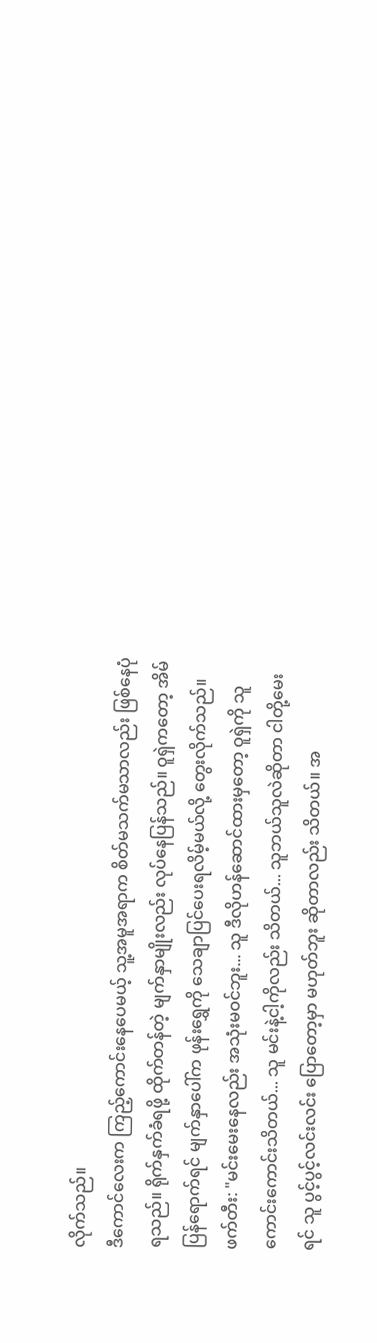လိုက်သည်။
ဒီကောင်လေးက ကြည့်ကောင်းနေပေမယ့် သူ့အမူအရာက စိတ်မသက်မသာလည်း ဖြစ်နေပုံရသည်။ ရိုက်နှက်ခံရဖို့ ထိုက်တန်တဲ့ မျက်နှာမျိုးလည်း လုပ်နေပြန်သည်။ ဝူရှဲကတော့ အိမ်ပြန်ရောက်ရင် မျက်နှာပေါ်က ဖုန်းရွှေကို သေချာပြင်ပေးရလိမ့်မယ်လို့ တွေးလိုက်သည်။
ဖက်တီး: "မင်းမေးနေလည်း အသုံးမဝင်ဘူး... သူ ဒီလိုဟန်ဆောင်ထားမှတော့ ဝူရှဲကို သူကောင်းကောင်းသိတယ်... သူ မင်းနဲ့ငါ့ကိုလည်း သိတယ်... သူဘယ်သူလဲဆိုတာ ငါတို့မေးရင် သူ ပွင့်ပွင့်လင်းလင်း ပြောတော့မှာ မဟုတ်ဘူး ဆိုတာလည်း သိတယ်။ အ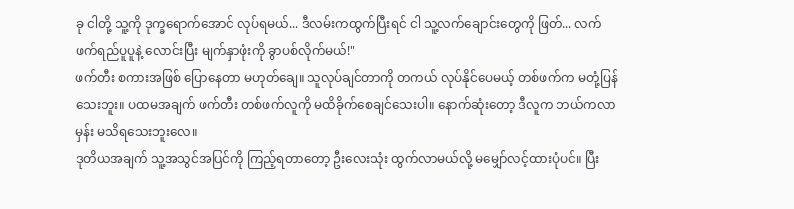ခု ငါတို့ သူ့ကို ဒုက္ခရောက်အောင် လုပ်ရမယ်... ဒီလမ်းကထွက်ပြီးရင် ငါ သူ့လက်ချောင်းတွေကို ဖြတ်... လက်ဖက်ရည်ပူပူနဲ့ လောင်းပြီး မျက်နှာဖုံးကို ခွာပစ်လိုက်မယ်!"
ဖက်တီး စကားအဖြစ် ပြောနေတာ မဟုတ်ချေ။ သူလုပ်ချင်တာကို တကယ် လုပ်နိုင်ပေမယ့် တစ်ဖက်က မတုံ့ပြန်သေးဘူး။ ပထမအချက် ဖက်တီး တစ်ဖက်လူကို မထိခိုက်စေချင်သေးပါ။ နောက်ဆုံးတော့ ဒီလူက ဘယ်ကလာမှန်း မသိရသေးဘူးလေ။
ဒုတိယအချက် သူ့အသွင်အပြင်ကို ကြည့်ရတာတော့ ဦးလေးသုံး ထွက်လာမယ်လို့ မမျှော်လင့်ထားပုံပင်။ ပြီး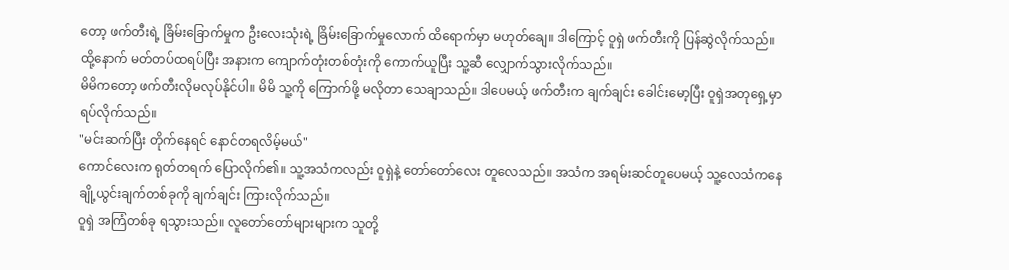တော့ ဖက်တီးရဲ့ ခြိမ်းခြောက်မှုက ဦးလေးသုံးရဲ့ ခြိမ်းခြောက်မှုလောက် ထိရောက်မှာ မဟုတ်ချေ။ ဒါကြောင့် ဝူရှဲ ဖက်တီးကို ပြန်ဆွဲလိုက်သည်။ ထို့နောက် မတ်တပ်ထရပ်ပြီး အနားက ကျောက်တုံးတစ်တုံးကို ကောက်ယူပြီး သူ့ဆီ လျှောက်သွားလိုက်သည်။
မိမိကတော့ ဖက်တီးလိုမလုပ်နိုင်ပါ။ မိမိ သူ့ကို ကြောက်ဖို့ မလိုတာ သေချာသည်။ ဒါပေမယ့် ဖက်တီးက ချက်ချင်း ခေါင်းမော့ပြီး ဝူရှဲအတုရှေ့မှာ ရပ်လိုက်သည်။
"မင်းဆက်ပြီး တိုက်နေရင် နောင်တရလိမ့်မယ်"
ကောင်လေးက ရုတ်တရက် ပြောလိုက်၏။ သူ့အသံကလည်း ဝူရှဲနဲ့ တော်တော်လေး တူလေသည်။ အသံက အရမ်းဆင်တူပေမယ့် သူ့လေသံကနေ ချို့ယွင်းချက်တစ်ခုကို ချက်ချင်း ကြားလိုက်သည်။
ဝူရှဲ အကြံတစ်ခု ရသွားသည်။ လူတော်တော်များများက သူတို့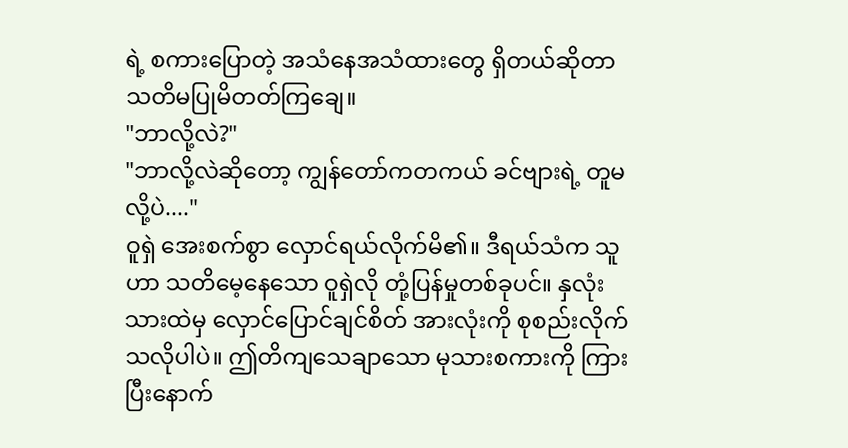ရဲ့ စကားပြောတဲ့ အသံနေအသံထားတွေ ရှိတယ်ဆိုတာ သတိမပြုမိတတ်ကြချေ။
"ဘာလို့လဲ?"
"ဘာလို့လဲဆိုတော့ ကျွန်တော်ကတကယ် ခင်ဗျားရဲ့ တူမလို့ပဲ...."
ဝူရှဲ အေးစက်စွာ လှောင်ရယ်လိုက်မိ၏။ ဒီရယ်သံက သူဟာ သတိမေ့နေသော ဝူရှဲလို တုံ့ပြန်မှုတစ်ခုပင်။ နှလုံးသားထဲမှ လှောင်ပြောင်ချင်စိတ် အားလုံးကို စုစည်းလိုက်သလိုပါပဲ။ ဤတိကျသေချာသော မုသားစကားကို ကြားပြီးနောက်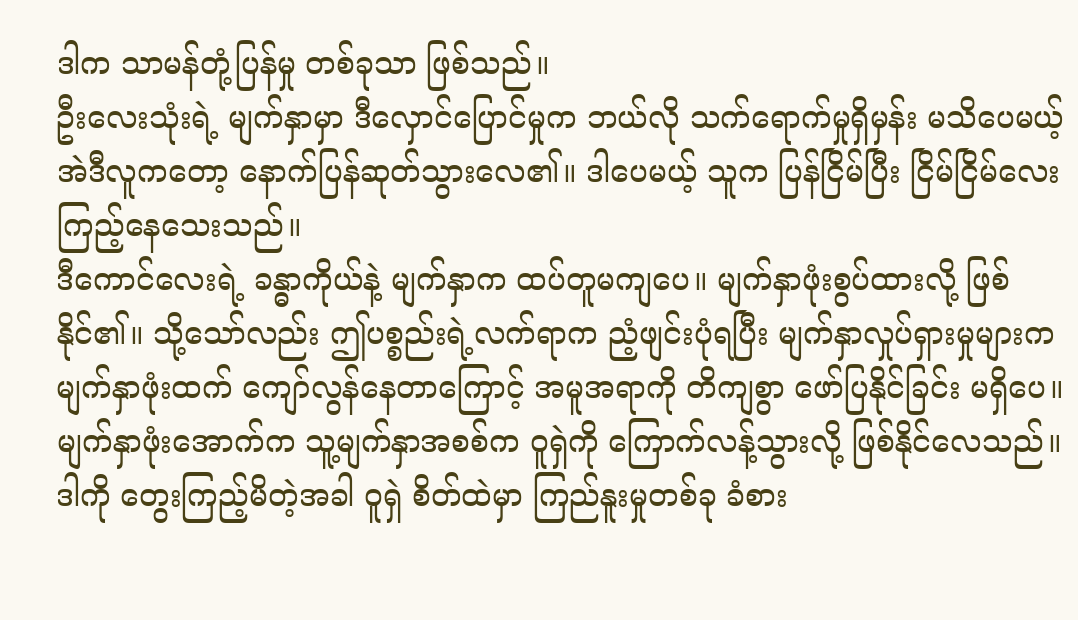ဒါက သာမန်တုံ့ပြန်မှု တစ်ခုသာ ဖြစ်သည်။
ဦးလေးသုံးရဲ့ မျက်နှာမှာ ဒီလှောင်ပြောင်မှုက ဘယ်လို သက်ရောက်မှုရှိမှန်း မသိပေမယ့် အဲဒီလူကတော့ နောက်ပြန်ဆုတ်သွားလေ၏။ ဒါပေမယ့် သူက ပြန်ငြိမ်ပြီး ငြိမ်ငြိမ်လေး ကြည့်နေသေးသည်။
ဒီကောင်လေးရဲ့ ခန္ဓာကိုယ်နဲ့ မျက်နှာက ထပ်တူမကျပေ။ မျက်နှာဖုံးစွပ်ထားလို့ ဖြစ်နိုင်၏။ သို့သော်လည်း ဤပစ္စည်းရဲ့လက်ရာက ညံ့ဖျင်းပုံရပြီး မျက်နှာလှုပ်ရှားမှုများက မျက်နှာဖုံးထက် ကျော်လွန်နေတာကြောင့် အမူအရာကို တိကျစွာ ဖော်ပြနိုင်ခြင်း မရှိပေ။ မျက်နှာဖုံးအောက်က သူ့မျက်နှာအစစ်က ဝူရှဲကို ကြောက်လန့်သွားလို့ ဖြစ်နိုင်လေသည်။
ဒါကို တွေးကြည့်မိတဲ့အခါ ဝူရှဲ စိတ်ထဲမှာ ကြည်နူးမှုတစ်ခု ခံစား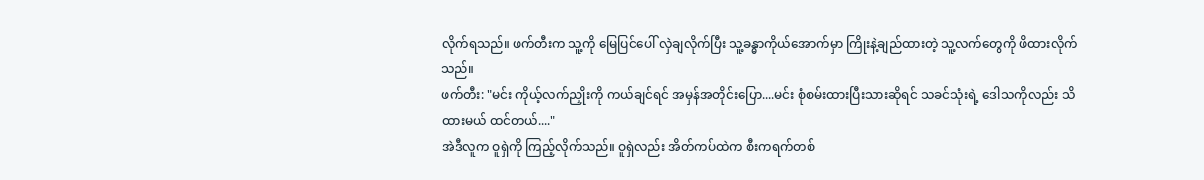လိုက်ရသည်။ ဖက်တီးက သူ့ကို မြေပြင်ပေါ် လှဲချလိုက်ပြီး သူ့ခန္ဓာကိုယ်အောက်မှာ ကြိုးနဲ့ချည်ထားတဲ့ သူ့လက်တွေကို ဖိထားလိုက်သည်။
ဖက်တီး: "မင်း ကိုယ့်လက်ညှိုးကို ကယ်ချင်ရင် အမှန်အတိုင်းပြော....မင်း စုံစမ်းထားပြီးသားဆိုရင် သခင်သုံးရဲ့ ဒေါသကိုလည်း သိထားမယ် ထင်တယ်...."
အဲဒီလူက ဝူရှဲကို ကြည့်လိုက်သည်။ ဝူရှဲလည်း အိတ်ကပ်ထဲက စီးကရက်တစ်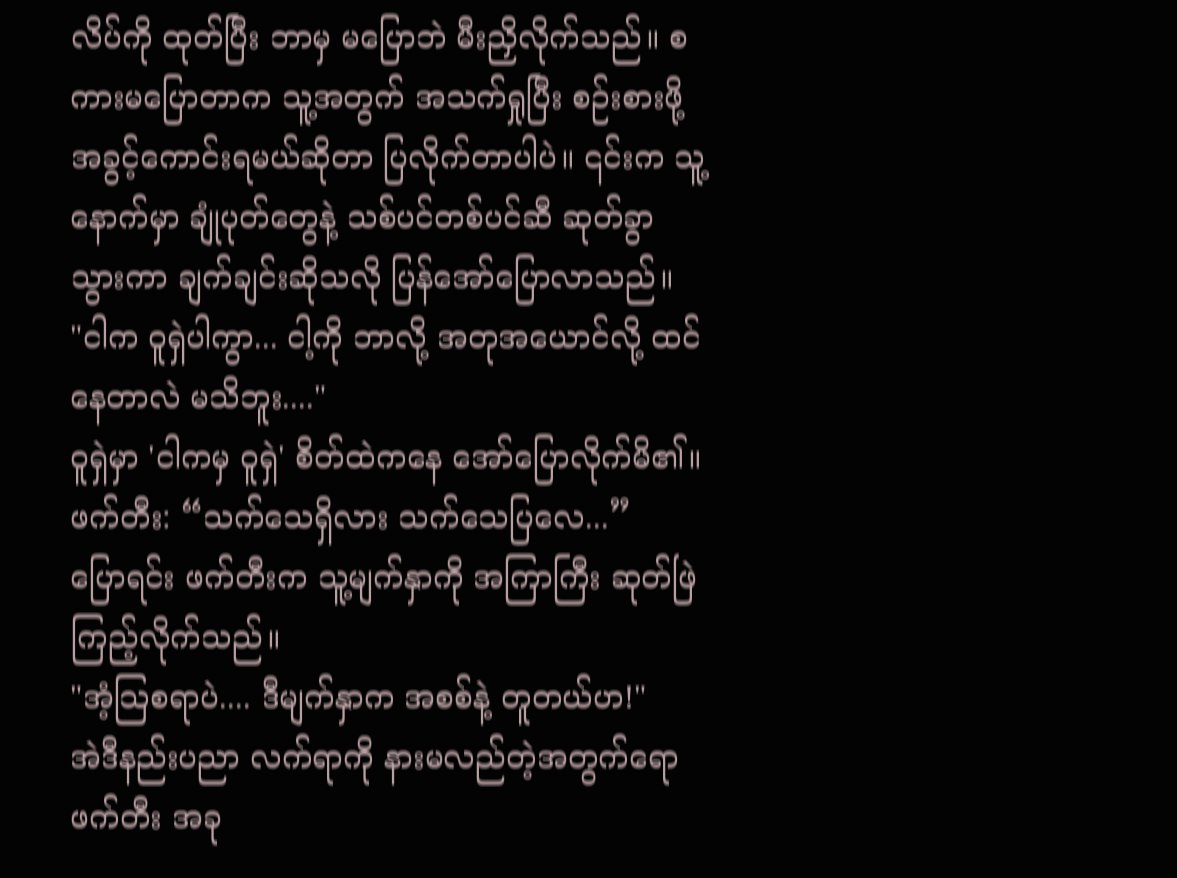လိပ်ကို ထုတ်ပြီး ဘာမှ မပြောဘဲ မီးညှိလိုက်သည်။ စကားမပြောတာက သူ့အတွက် အသက်ရှုပြီး စဉ်းစားဖို့ အခွင့်ကောင်းရမယ်ဆိုတာ ပြလိုက်တာပါပဲ။ ၎င်းက သူ့နောက်မှာ ချုံပုတ်တွေနဲ့ သစ်ပင်တစ်ပင်ဆီ ဆုတ်ခွာသွားကာ ချက်ချင်းဆိုသလို ပြန်အော်ပြောလာသည်။
"ငါက ဝူရှဲပါကွာ... ငါ့ကို ဘာလို့ အတုအယောင်လို့ ထင်နေတာလဲ မသိဘူး...."
ဝူရှဲမှာ 'ငါကမှ ဝူရှဲ' စိတ်ထဲကနေ အော်ပြောလိုက်မိ၏။
ဖက်တီး: “သက်သေရှိလား သက်သေပြလေ...”
ပြောရင်း ဖက်တီးက သူ့မျက်နှာကို အကြာကြီး ဆုတ်ဖြဲကြည့်လိုက်သည်။
"အံ့သြစရာပဲ.... ဒီမျက်နှာက အစစ်နဲ့ တူတယ်ဟ!"
အဲဒီနည်းပညာ လက်ရာကို နားမလည်တဲ့အတွက်ရော ဖက်တီး အခု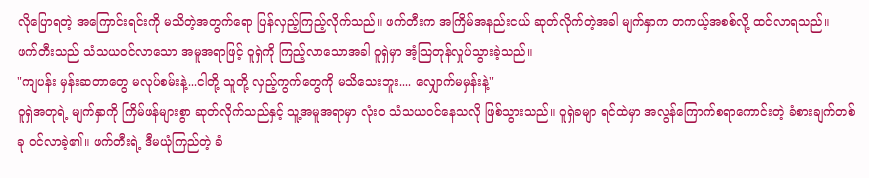လိုပြောရတဲ့ အကြောင်းရင်းကို မသိတဲ့အတွက်ရော ပြန်လှည့်ကြည့်လိုက်သည်။ ဖက်တီးက အကြိမ်အနည်းငယ် ဆုတ်လိုက်တဲ့အခါ မျက်နှာက တကယ့်အစစ်လို့ ထင်လာရသည်။
ဖက်တီးသည် သံသယဝင်လာသော အမူအရာဖြင့် ဝူရှဲကို ကြည့်လာသောအခါ ဝူရှဲမှာ အံ့သြတုန်လှုပ်သွားခဲ့သည်။
"ကျပန်း မှန်းဆတာတွေ မလုပ်စမ်းနဲ့...ငါတို့ သူတို့ လှည့်ကွက်တွေကို မသိသေးဘူး.... လျှောက်မမှန်းနဲ့"
ဝူရှဲအတုရဲ့ မျက်နှာကို ကြိမ်ဖန်များစွာ ဆုတ်လိုက်သည်နှင့် သူ့အမူအရာမှာ လုံးဝ သံသယဝင်နေသလို ဖြစ်သွားသည်။ ဝူရှဲခမျာ ရင်ထဲမှာ အလွန်ကြောက်စရာကောင်းတဲ့ ခံစားချက်တစ်ခု ဝင်လာခဲ့၏။ ဖက်တီးရဲ့ ဒီမယုံကြည်တဲ့ ခံ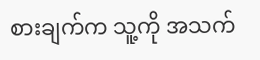စားချက်က သူ့ကို အသက်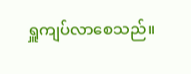ရှူကျပ်လာစေသည်။